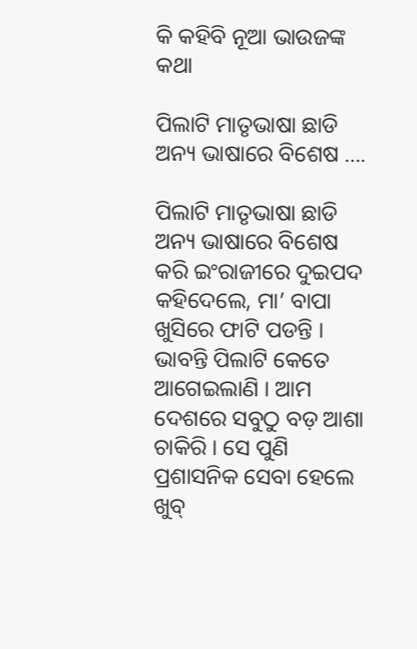କି କହିବି ନୂଆ ଭାଉଜଙ୍କ କଥା

ପିଲାଟି ମାତୃଭାଷା ଛାଡି ଅନ୍ୟ ଭାଷାରେ ବିଶେଷ ….

ପିଲାଟି ମାତୃଭାଷା ଛାଡି ଅନ୍ୟ ଭାଷାରେ ବିଶେଷ କରି ଇଂରାଜୀରେ ଦୁଇପଦ କହିଦେଲେ, ମା’ ବାପା ଖୁସିରେ ଫାଟି ପଡନ୍ତି । ଭାବନ୍ତି ପିଲାଟି କେତେ ଆଗେଇଲାଣି । ଆମ ଦେଶରେ ସବୁଠୁ ବଡ଼ ଆଶା ଚାକିରି । ସେ ପୁଣି ପ୍ରଶାସନିକ ସେବା ହେଲେ ଖୁବ୍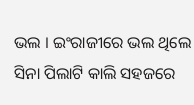ଭଲ । ଇଂରାଜୀରେ ଭଲ ଥିଲେ ସିନା ପିଲାଟି କାଲି ସହଜରେ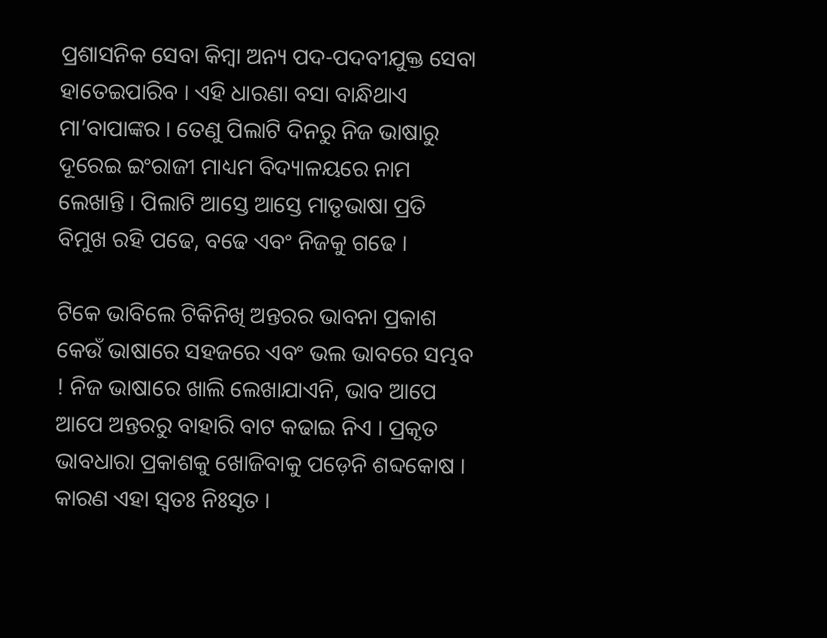ପ୍ରଶାସନିକ ସେବା କିମ୍ବା ଅନ୍ୟ ପଦ-ପଦବୀଯୁକ୍ତ ସେବା ହାତେଇପାରିବ । ଏହି ଧାରଣା ବସା ବାନ୍ଧିଥାଏ ମା’ବାପାଙ୍କର । ତେଣୁ ପିଲାଟି ଦିନରୁ ନିଜ ଭାଷାରୁ ଦୂରେଇ ଇଂରାଜୀ ମାଧ୍ୟମ ବିଦ୍ୟାଳୟରେ ନାମ ଲେଖାନ୍ତି । ପିଲାଟି ଆସ୍ତେ ଆସ୍ତେ ମାତୃଭାଷା ପ୍ରତି ବିମୁଖ ରହି ପଢେ, ବଢେ ଏବଂ ନିଜକୁ ଗଢେ ।

ଟିକେ ଭାବିଲେ ଟିକିନିଖି ଅନ୍ତରର ଭାବନା ପ୍ରକାଶ କେଉଁ ଭାଷାରେ ସହଜରେ ଏବଂ ଭଲ ଭାବରେ ସମ୍ଭବ ! ନିଜ ଭାଷାରେ ଖାଲି ଲେଖାଯାଏନି, ଭାବ ଆପେ ଆପେ ଅନ୍ତରରୁ ବାହାରି ବାଟ କଢାଇ ନିଏ । ପ୍ରକୃତ ଭାବଧାରା ପ୍ରକାଶକୁ ଖୋଜିବାକୁ ପଡ଼େନି ଶବ୍ଦକୋଷ । କାରଣ ଏହା ସ୍ୱତଃ ନିଃସୃତ ।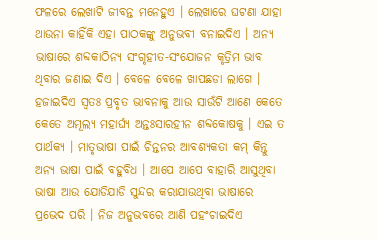ଫଳରେ ଲେଖାଟି ଜୀବନ୍ତ ମନେହୁଏ । ଲେଖାରେ ଘଟଣା ଯାହା ଥାଉନା କାହିଁକି ଏହା ପାଠକଙ୍କୁ ଅନୁଭବୀ ବନାଇଦିଏ । ଅନ୍ୟ ଭାଷାରେ ଶବ୍ଦକାଠିନ୍ୟ ସଂଗୃହୀତ-ସଂଯୋଜନ କୃତ୍ରିମ ଭାବ ଥିବାର ଜଣାଇ ଦିଏ । ବେଳେ ବେଳେ ଖାପଛଡା ଲାଗେ । ହଜାଇଦିଏ ସ୍ୱତଃ ପ୍ରବୃତ ଭାବନାକୁ ଆଉ ସାଉଁଟି ଆଣେ କେତେ କେତେ ଅମୂଲ୍ୟ ମହାର୍ଘ୍ୟ ଅନ୍ତଃସାରହୀନ ଶବ୍ଦକୋଷକୁ । ଏଇ ତ ପାର୍ଥକ୍ୟ । ମାତୃଭାଷା ପାଇଁ ଚିନ୍ତନର ଆବଶ୍ୟକତା କମ୍ କିନ୍ତୁ ଅନ୍ୟ ଭାଷା ପାଇଁ ବହୁବିଧ । ଆପେ ଆପେ ବାହାରି ଆସୁଥିବା ଭାଷା ଆଉ ଯୋଡିଯାଡି ସୁନ୍ଦର କରାଯାଉଥିବା ଭାଷାରେ ପ୍ରଭେଦ ପରି । ନିଜ ଅନୁଭବରେ ଆଣି ପହଂଚାଇଦିଏ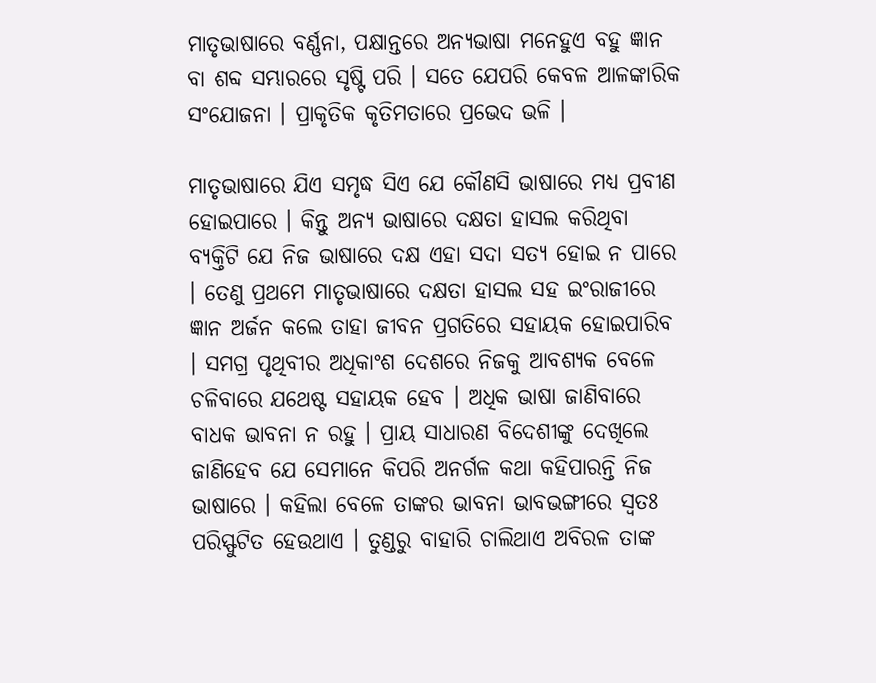ମାତୃଭାଷାରେ ବର୍ଣ୍ଣନା, ପକ୍ଷାନ୍ତରେ ଅନ୍ୟଭାଷା ମନେହୁଏ ବହୁ ଜ୍ଞାନ ବା ଶବ୍ଦ ସମ୍ଭାରରେ ସୃଷ୍ଟି ପରି । ସତେ ଯେପରି କେବଳ ଆଳଙ୍କାରିକ ସଂଯୋଜନା । ପ୍ରାକୃତିକ କୃତିମତାରେ ପ୍ରଭେଦ ଭଳି ।

ମାତୃଭାଷାରେ ଯିଏ ସମୃଦ୍ଧ ସିଏ ଯେ କୌଣସି ଭାଷାରେ ମଧ୍ୟ ପ୍ରବୀଣ ହୋଇପାରେ । କିନ୍ତୁ ଅନ୍ୟ ଭାଷାରେ ଦକ୍ଷତା ହାସଲ କରିଥିବା ବ୍ୟକ୍ତିଟି ଯେ ନିଜ ଭାଷାରେ ଦକ୍ଷ ଏହା ସଦା ସତ୍ୟ ହୋଇ ନ ପାରେ । ତେଣୁ ପ୍ରଥମେ ମାତୃଭାଷାରେ ଦକ୍ଷତା ହାସଲ ସହ ଇଂରାଜୀରେ ଜ୍ଞାନ ଅର୍ଜନ କଲେ ତାହା ଜୀବନ ପ୍ରଗତିରେ ସହାୟକ ହୋଇପାରିବ । ସମଗ୍ର ପୃଥିବୀର ଅଧିକାଂଶ ଦେଶରେ ନିଜକୁ ଆବଶ୍ୟକ ବେଳେ ଚଳିବାରେ ଯଥେଷ୍ଟ ସହାୟକ ହେବ । ଅଧିକ ଭାଷା ଜାଣିବାରେ ବାଧକ ଭାବନା ନ ରହୁ । ପ୍ରାୟ ସାଧାରଣ ବିଦେଶୀଙ୍କୁ ଦେଖିଲେ ଜାଣିହେବ ଯେ ସେମାନେ କିପରି ଅନର୍ଗଳ କଥା କହିପାରନ୍ତି ନିଜ ଭାଷାରେ । କହିଲା ବେଳେ ତାଙ୍କର ଭାବନା ଭାବଭଙ୍ଗୀରେ ସ୍ୱତଃ ପରିସ୍ଫୁଟିତ ହେଉଥାଏ । ତୁଣ୍ଡରୁ ବାହାରି ଚାଲିଥାଏ ଅବିରଳ ତାଙ୍କ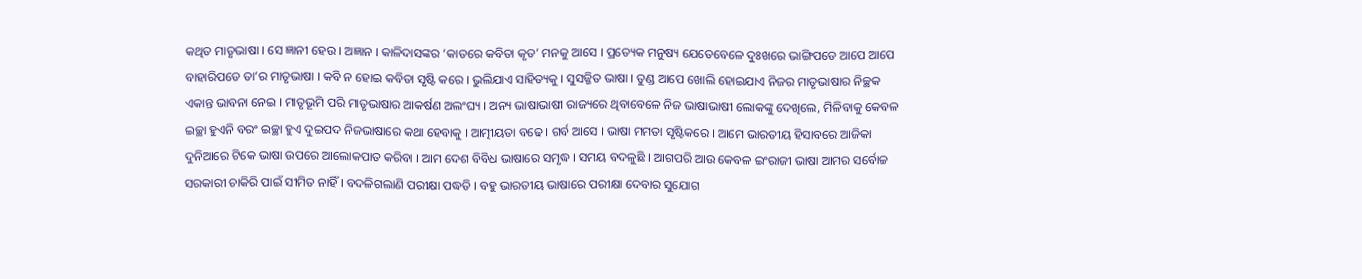କଥିତ ମାତୃଭାଷା । ସେ ଜ୍ଞାନୀ ହେଉ । ଅଜ୍ଞାନ । କାଳିଦାସଙ୍କର ‘କାତରେ କବିତା କୃତ’ ମନକୁ ଆସେ । ପ୍ରତ୍ୟେକ ମନୁଷ୍ୟ ଯେତେବେଳେ ଦୁଃଖରେ ଭାଙ୍ଗିପଡେ ଆପେ ଆପେ ବାହାରିପଡେ ତା’ର ମାତୃଭାଷା । କବି ନ ହୋଇ କବିତା ସୃଷ୍ଟି କରେ । ଭୁଲିଯାଏ ସାହିତ୍ୟକୁ । ସୁସଜ୍ଜିତ ଭାଷା । ତୁଣ୍ଡ ଆପେ ଖୋଲି ହୋଇଯାଏ ନିଜର ମାତୃଭାଷାର ନିଚ୍ଛକ ଏକାନ୍ତ ଭାବନା ନେଇ । ମାତୃଭୂମି ପରି ମାତୃଭାଷାର ଆକର୍ଷଣ ଅଲଂଘ୍ୟ । ଅନ୍ୟ ଭାଷାଭାଷୀ ରାଜ୍ୟରେ ଥିବାବେଳେ ନିଜ ଭାଷାଭାଷୀ ଲୋକଙ୍କୁ ଦେଖିଲେ, ମିଳିବାକୁ କେବଳ ଇଚ୍ଛା ହୁଏନି ବରଂ ଇଚ୍ଛା ହୁଏ ଦୁଇପଦ ନିଜଭାଷାରେ କଥା ହେବାକୁ । ଆତ୍ମୀୟତା ବଢେ । ଗର୍ବ ଆସେ । ଭାଷା ମମତା ସୃଷ୍ଟିକରେ । ଆମେ ଭାରତୀୟ ହିସାବରେ ଆଜିକା ଦୁନିଆରେ ଟିକେ ଭାଷା ଉପରେ ଆଲୋକପାତ କରିବା । ଆମ ଦେଶ ବିବିଧ ଭାଷାରେ ସମୃଦ୍ଧ । ସମୟ ବଦଳୁଛି । ଆଗପରି ଆଉ କେବଳ ଇଂରାଜୀ ଭାଷା ଆମର ସର୍ବୋଚ୍ଚ ସରକାରୀ ଚାକିରି ପାଇଁ ସୀମିତ ନାହିଁ । ବଦଳିଗଲାଣି ପରୀକ୍ଷା ପଦ୍ଧତି । ବହୁ ଭାରତୀୟ ଭାଷାରେ ପରୀକ୍ଷା ଦେବାର ସୁଯୋଗ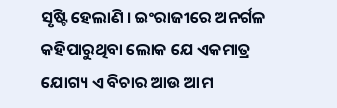ସୃଷ୍ଟି ହେଲାଣି । ଇଂରାଜୀରେ ଅନର୍ଗଳ କହିପାରୁଥିବା ଲୋକ ଯେ ଏକମାତ୍ର ଯୋଗ୍ୟ ଏ ବିଚାର ଆଉ ଆମ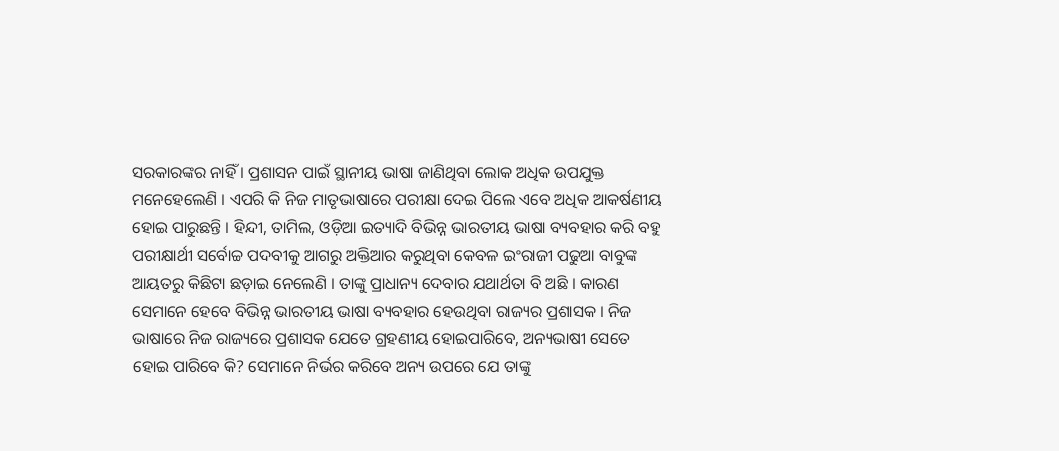ସରକାରଙ୍କର ନାହିଁ । ପ୍ରଶାସନ ପାଇଁ ସ୍ଥାନୀୟ ଭାଷା ଜାଣିଥିବା ଲୋକ ଅଧିକ ଉପଯୁକ୍ତ ମନେହେଲେଣି । ଏପରି କି ନିଜ ମାତୃଭାଷାରେ ପରୀକ୍ଷା ଦେଇ ପିଲେ ଏବେ ଅଧିକ ଆକର୍ଷଣୀୟ ହୋଇ ପାରୁଛନ୍ତି । ହିନ୍ଦୀ, ତାମିଲ, ଓଡ଼ିଆ ଇତ୍ୟାଦି ବିଭିନ୍ନ ଭାରତୀୟ ଭାଷା ବ୍ୟବହାର କରି ବହୁ ପରୀକ୍ଷାର୍ଥୀ ସର୍ବୋଚ୍ଚ ପଦବୀକୁ ଆଗରୁ ଅକ୍ତିଆର କରୁଥିବା କେବଳ ଇଂରାଜୀ ପଢୁଆ ବାବୁଙ୍କ ଆୟତରୁ କିଛିଟା ଛଡ଼ାଇ ନେଲେଣି । ତାଙ୍କୁ ପ୍ରାଧାନ୍ୟ ଦେବାର ଯଥାର୍ଥତା ବି ଅଛି । କାରଣ ସେମାନେ ହେବେ ବିଭିନ୍ନ ଭାରତୀୟ ଭାଷା ବ୍ୟବହାର ହେଉଥିବା ରାଜ୍ୟର ପ୍ରଶାସକ । ନିଜ ଭାଷାରେ ନିଜ ରାଜ୍ୟରେ ପ୍ରଶାସକ ଯେତେ ଗ୍ରହଣୀୟ ହୋଇପାରିବେ, ଅନ୍ୟଭାଷୀ ସେତେ ହୋଇ ପାରିବେ କି? ସେମାନେ ନିର୍ଭର କରିବେ ଅନ୍ୟ ଉପରେ ଯେ ତାଙ୍କୁ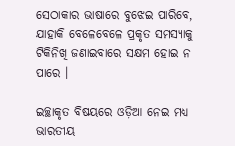ସେଠାକାର ଭାଷାରେ ବୁଝେଇ ପାରିବେ, ଯାହାକି ବେଳେବେଳେ ପ୍ରକୃତ ସମସ୍ୟାକୁ ଟିକିନିଖି ଜଣାଇବାରେ ସକ୍ଷମ ହୋଇ ନ ପାରେ ।

ଇଚ୍ଛାକୃତ ବିଷୟରେ ଓଡ଼ିଆ ନେଇ ମଧ୍ୟ ଭାରତୀୟ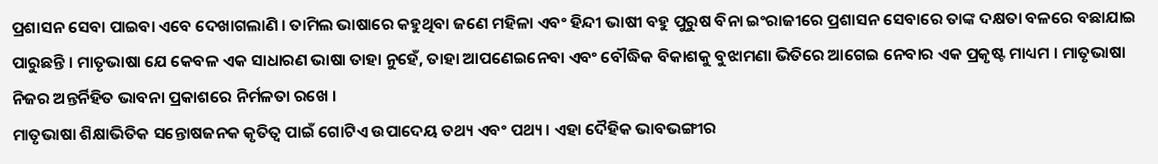ପ୍ରଶାସନ ସେବା ପାଇବା ଏବେ ଦେଖାଗଲାଣି । ତାମିଲ ଭାଷାରେ କହୁଥିବା ଜଣେ ମହିଳା ଏବଂ ହିନ୍ଦୀ ଭାଷୀ ବହୁ ପୁରୁଷ ବିନା ଇଂରାଜୀରେ ପ୍ରଶାସନ ସେବାରେ ତାଙ୍କ ଦକ୍ଷତା ବଳରେ ବଛାଯାଇ ପାରୁଛନ୍ତି । ମାତୃଭାଷା ଯେ କେବଳ ଏକ ସାଧାରଣ ଭାଷା ତାହା ନୁହେଁ, ତାହା ଆପଣେଇନେବା ଏବଂ ବୌଦ୍ଧିକ ବିକାଶକୁ ବୁଝାମଣା ଭିତିରେ ଆଗେଇ ନେବାର ଏକ ପ୍ରକୃଷ୍ଟ ମାଧ୍ୟମ । ମାତୃଭାଷା ନିଜର ଅନ୍ତର୍ନିହିତ ଭାବନା ପ୍ରକାଶରେ ନିର୍ମଳତା ରଖେ ।
ମାତୃଭାଷା ଶିକ୍ଷାଭିତିକ ସନ୍ତୋଷଜନକ କୃତିତ୍ୱ ପାଇଁ ଗୋଟିଏ ଉପାଦେୟ ତଥ୍ୟ ଏବଂ ପଥ୍ୟ । ଏହା ଦୈହିକ ଭାବଭଙ୍ଗୀର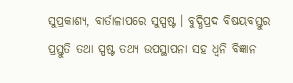ସୁପ୍ରକାଶ୍ୟ, ବାର୍ତାଳାପରେ ସୁସ୍ପଷ୍ଟ । ବୁଦ୍ଧିପ୍ରଦ ବିଷୟବସ୍ତୁର ପ୍ରସ୍ତୁତି ତଥା ସ୍ପଷ୍ଟ ତଥ୍ୟ ଉପସ୍ଥାପନା ସହ ଧ୍ୱନି ବିଜ୍ଞାନ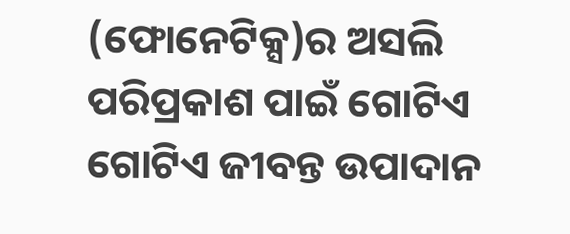(ଫୋନେଟିକ୍ସ)ର ଅସଲି ପରିପ୍ରକାଶ ପାଇଁ ଗୋଟିଏ ଗୋଟିଏ ଜୀବନ୍ତ ଉପାଦାନ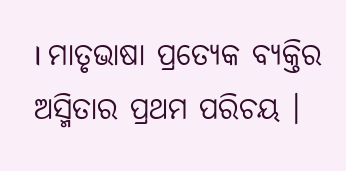। ମାତୃଭାଷା ପ୍ରତ୍ୟେକ ବ୍ୟକ୍ତିର ଅସ୍ମିତାର ପ୍ରଥମ ପରିଚୟ ।